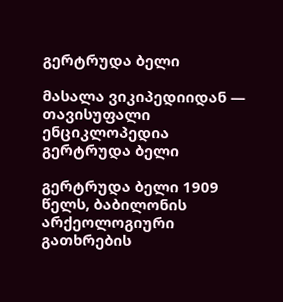გერტრუდა ბელი

მასალა ვიკიპედიიდან — თავისუფალი ენციკლოპედია
გერტრუდა ბელი

გერტრუდა ბელი 1909 წელს, ბაბილონის არქეოლოგიური გათხრების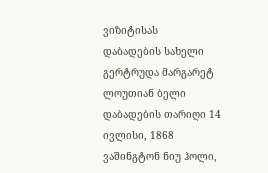ვიზიტისას
დაბადების სახელი გერტრუდა მარგარეტ ლოუთიან ბელი
დაბადების თარიღი 14 ივლისი, 1868
ვაშინგტონ ნიუ ჰოლი,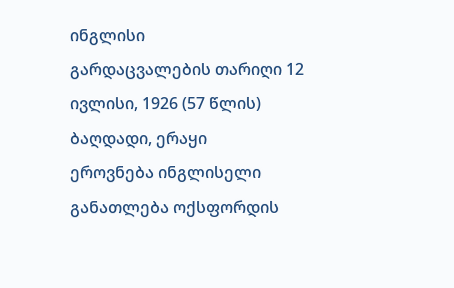ინგლისი
გარდაცვალების თარიღი 12 ივლისი, 1926 (57 წლის)
ბაღდადი, ერაყი
ეროვნება ინგლისელი
განათლება ოქსფორდის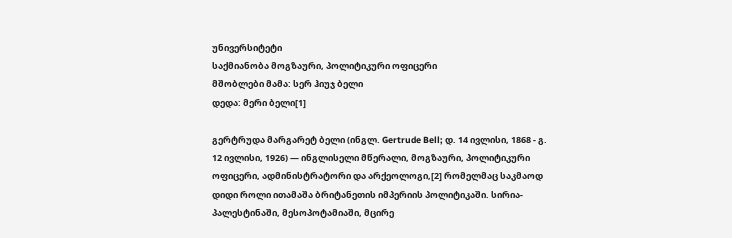უნივერსიტეტი
საქმიანობა მოგზაური, პოლიტიკური ოფიცერი
მშობლები მამა: სერ ჰიუჯ ბელი
დედა: მერი ბელი[1]

გერტრუდა მარგარეტ ბელი (ინგლ. Gertrude Bell; დ. 14 ივლისი, 1868 - გ. 12 ივლისი, 1926) — ინგლისელი მწერალი, მოგზაური, პოლიტიკური ოფიცერი, ადმინისტრატორი და არქეოლოგი,[2] რომელმაც საკმაოდ დიდი როლი ითამაშა ბრიტანეთის იმპერიის პოლიტიკაში. სირია-პალესტინაში, მესოპოტამიაში, მცირე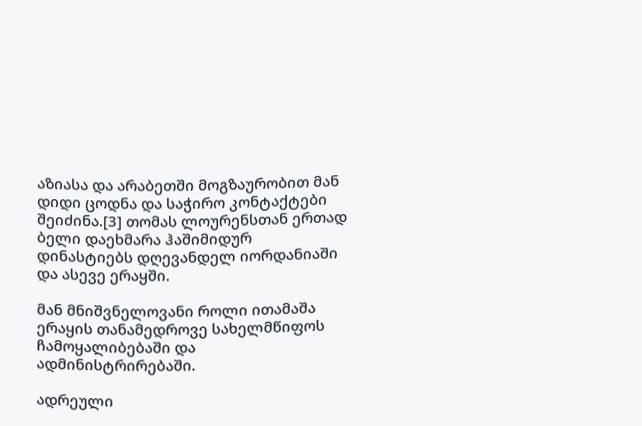აზიასა და არაბეთში მოგზაურობით მან დიდი ცოდნა და საჭირო კონტაქტები შეიძინა.[3] თომას ლოურენსთან ერთად ბელი დაეხმარა ჰაშიმიდურ დინასტიებს დღევანდელ იორდანიაში და ასევე ერაყში.

მან მნიშვნელოვანი როლი ითამაშა ერაყის თანამედროვე სახელმწიფოს ჩამოყალიბებაში და ადმინისტრირებაში.

ადრეული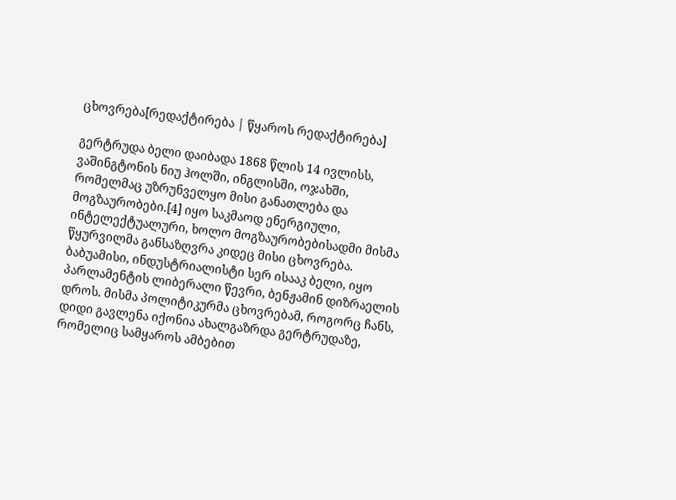ცხოვრება[რედაქტირება | წყაროს რედაქტირება]

გერტრუდა ბელი დაიბადა 1868 წლის 14 ივლისს, ვაშინგტონის ნიუ ჰოლში, ინგლისში, ოჯახში, რომელმაც უზრუნველყო მისი განათლება და მოგზაურობები.[4] იყო საკმაოდ ენერგიული, ინტელექტუალური, ხოლო მოგზაურობებისადმი მისმა წყურვილმა განსაზღვრა კიდეც მისი ცხოვრება. ბაბუამისი, ინდუსტრიალისტი სერ ისააკ ბელი, იყო პარლამენტის ლიბერალი წევრი, ბენჟამინ დიზრაელის დროს. მისმა პოლიტიკურმა ცხოვრებამ, როგორც ჩანს, დიდი გავლენა იქონია ახალგაზრდა გერტრუდაზე, რომელიც სამყაროს ამბებით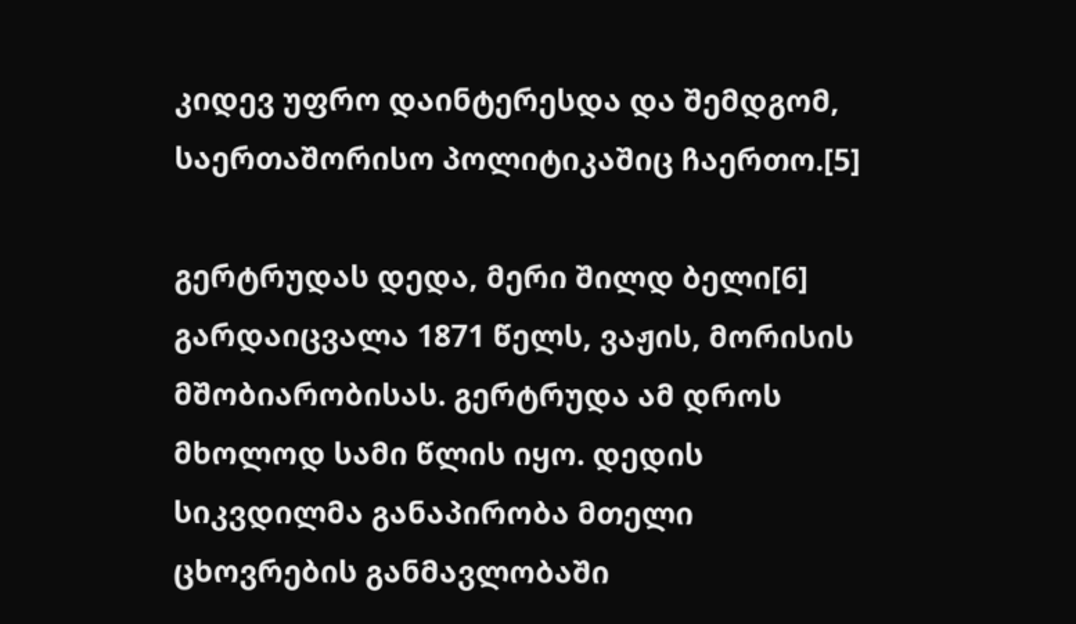კიდევ უფრო დაინტერესდა და შემდგომ, საერთაშორისო პოლიტიკაშიც ჩაერთო.[5]

გერტრუდას დედა, მერი შილდ ბელი[6] გარდაიცვალა 1871 წელს, ვაჟის, მორისის მშობიარობისას. გერტრუდა ამ დროს მხოლოდ სამი წლის იყო. დედის სიკვდილმა განაპირობა მთელი ცხოვრების განმავლობაში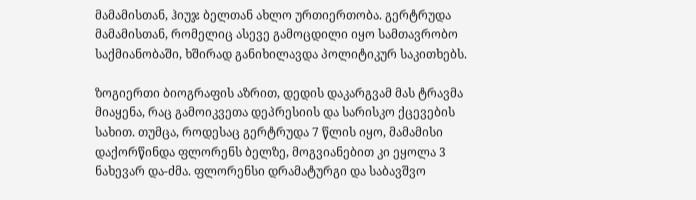მამამისთან, ჰიუჯ ბელთან ახლო ურთიერთობა. გერტრუდა მამამისთან, რომელიც ასევე გამოცდილი იყო სამთავრობო საქმიანობაში, ხშირად განიხილავდა პოლიტიკურ საკითხებს.

ზოგიერთი ბიოგრაფის აზრით, დედის დაკარგვამ მას ტრავმა მიაყენა, რაც გამოიკვეთა დეპრესიის და სარისკო ქცევების სახით. თუმცა, როდესაც გერტრუდა 7 წლის იყო, მამამისი დაქორწინდა ფლორენს ბელზე, მოგვიანებით კი ეყოლა 3 ნახევარ და-ძმა. ფლორენსი დრამატურგი და საბავშვო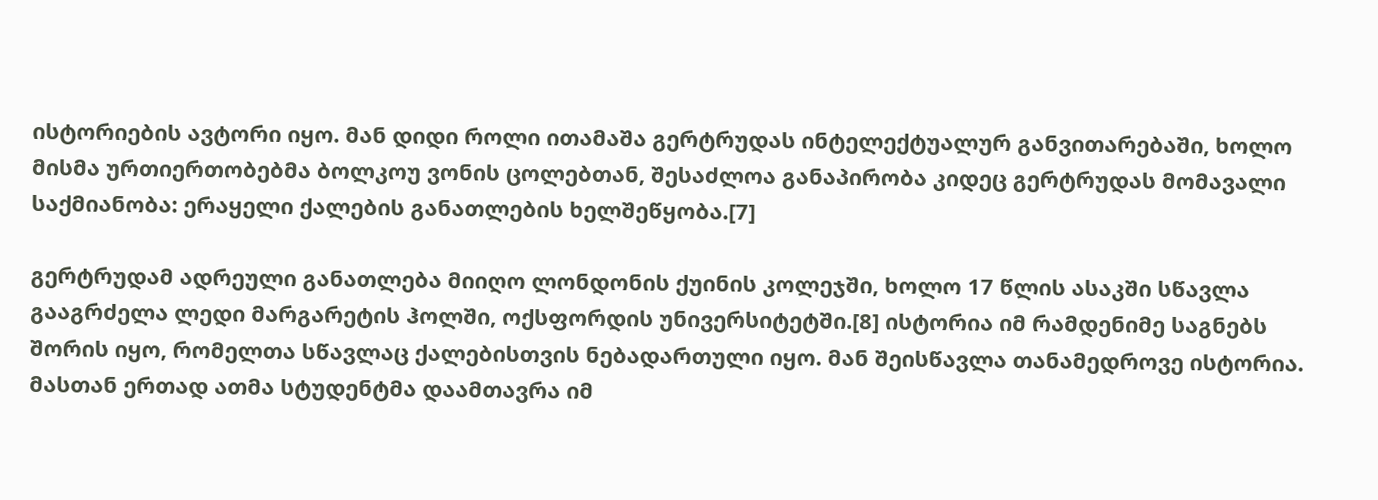ისტორიების ავტორი იყო. მან დიდი როლი ითამაშა გერტრუდას ინტელექტუალურ განვითარებაში, ხოლო მისმა ურთიერთობებმა ბოლკოუ ვონის ცოლებთან, შესაძლოა განაპირობა კიდეც გერტრუდას მომავალი საქმიანობა: ერაყელი ქალების განათლების ხელშეწყობა.[7]

გერტრუდამ ადრეული განათლება მიიღო ლონდონის ქუინის კოლეჯში, ხოლო 17 წლის ასაკში სწავლა გააგრძელა ლედი მარგარეტის ჰოლში, ოქსფორდის უნივერსიტეტში.[8] ისტორია იმ რამდენიმე საგნებს შორის იყო, რომელთა სწავლაც ქალებისთვის ნებადართული იყო. მან შეისწავლა თანამედროვე ისტორია. მასთან ერთად ათმა სტუდენტმა დაამთავრა იმ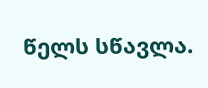წელს სწავლა.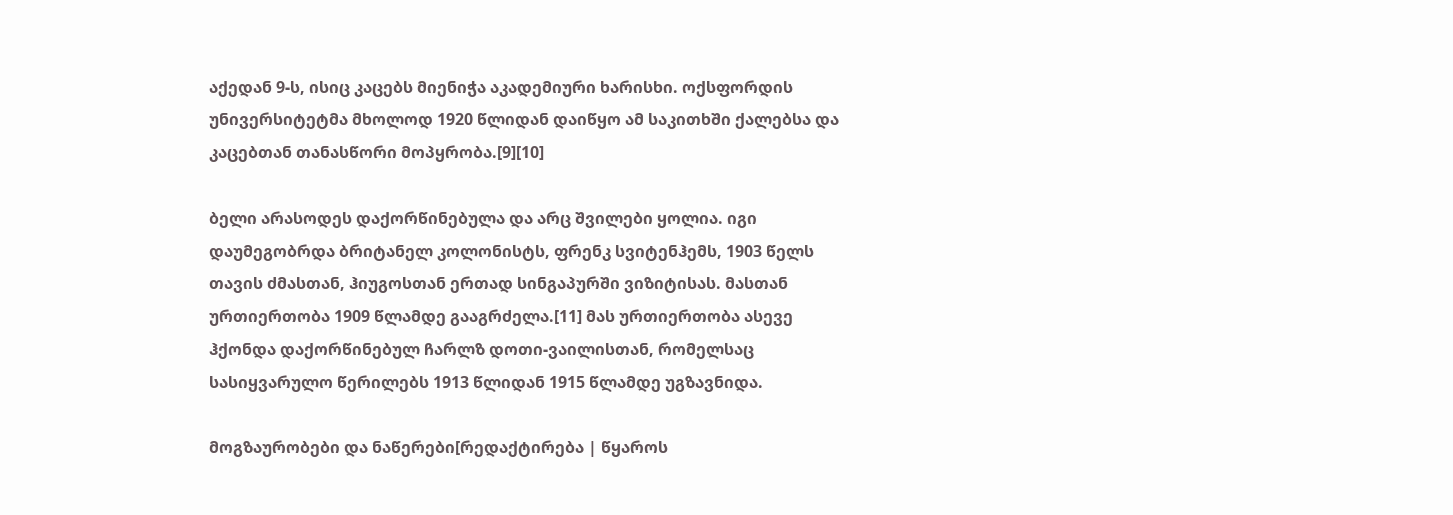აქედან 9-ს, ისიც კაცებს მიენიჭა აკადემიური ხარისხი. ოქსფორდის უნივერსიტეტმა მხოლოდ 1920 წლიდან დაიწყო ამ საკითხში ქალებსა და კაცებთან თანასწორი მოპყრობა.[9][10]

ბელი არასოდეს დაქორწინებულა და არც შვილები ყოლია. იგი დაუმეგობრდა ბრიტანელ კოლონისტს, ფრენკ სვიტენჰემს, 1903 წელს თავის ძმასთან, ჰიუგოსთან ერთად სინგაპურში ვიზიტისას. მასთან ურთიერთობა 1909 წლამდე გააგრძელა.[11] მას ურთიერთობა ასევე ჰქონდა დაქორწინებულ ჩარლზ დოთი-ვაილისთან, რომელსაც სასიყვარულო წერილებს 1913 წლიდან 1915 წლამდე უგზავნიდა.

მოგზაურობები და ნაწერები[რედაქტირება | წყაროს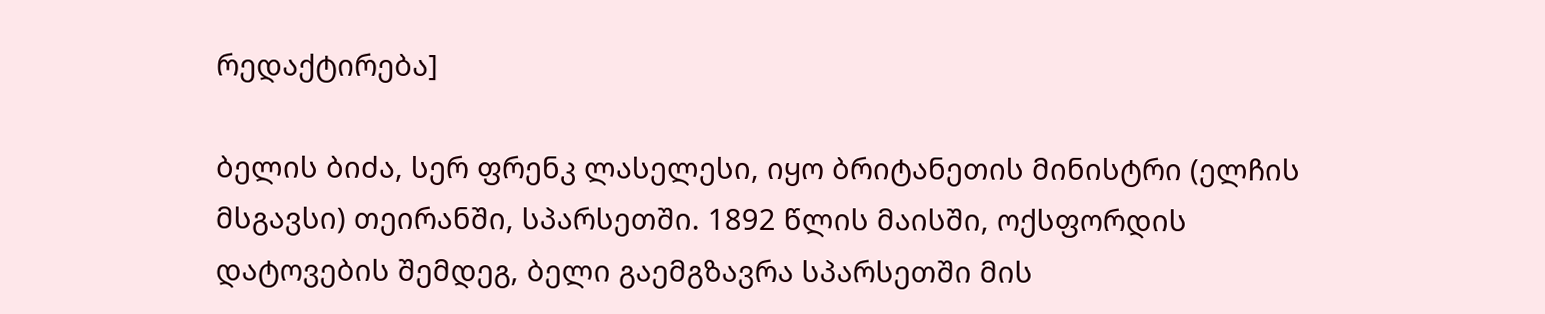რედაქტირება]

ბელის ბიძა, სერ ფრენკ ლასელესი, იყო ბრიტანეთის მინისტრი (ელჩის მსგავსი) თეირანში, სპარსეთში. 1892 წლის მაისში, ოქსფორდის დატოვების შემდეგ, ბელი გაემგზავრა სპარსეთში მის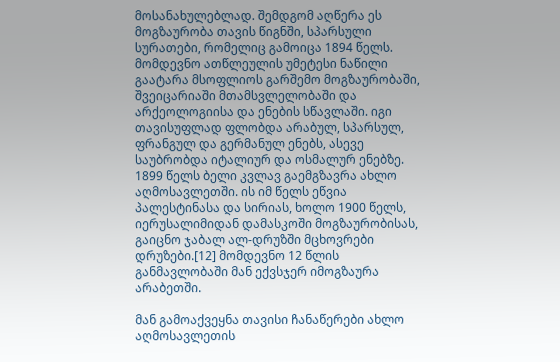მოსანახულებლად. შემდგომ აღწერა ეს მოგზაურობა თავის წიგნში, სპარსული სურათები, რომელიც გამოიცა 1894 წელს. მომდევნო ათწლეულის უმეტესი ნაწილი გაატარა მსოფლიოს გარშემო მოგზაურობაში, შვეიცარიაში მთამსვლელობაში და არქეოლოგიისა და ენების სწავლაში. იგი თავისუფლად ფლობდა არაბულ, სპარსულ, ფრანგულ და გერმანულ ენებს, ასევე საუბრობდა იტალიურ და ოსმალურ ენებზე. 1899 წელს ბელი კვლავ გაემგზავრა ახლო აღმოსავლეთში. ის იმ წელს ეწვია პალესტინასა და სირიას, ხოლო 1900 წელს, იერუსალიმიდან დამასკოში მოგზაურობისას, გაიცნო ჯაბალ ალ-დრუზში მცხოვრები დრუზები.[12] მომდევნო 12 წლის განმავლობაში მან ექვსჯერ იმოგზაურა არაბეთში.

მან გამოაქვეყნა თავისი ჩანაწერები ახლო აღმოსავლეთის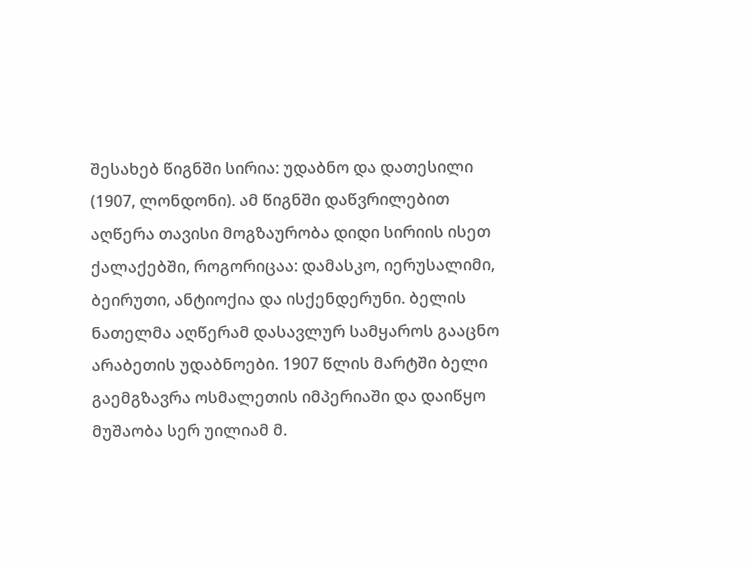შესახებ წიგნში სირია: უდაბნო და დათესილი (1907, ლონდონი). ამ წიგნში დაწვრილებით აღწერა თავისი მოგზაურობა დიდი სირიის ისეთ ქალაქებში, როგორიცაა: დამასკო, იერუსალიმი, ბეირუთი, ანტიოქია და ისქენდერუნი. ბელის ნათელმა აღწერამ დასავლურ სამყაროს გააცნო არაბეთის უდაბნოები. 1907 წლის მარტში ბელი გაემგზავრა ოსმალეთის იმპერიაში და დაიწყო მუშაობა სერ უილიამ მ.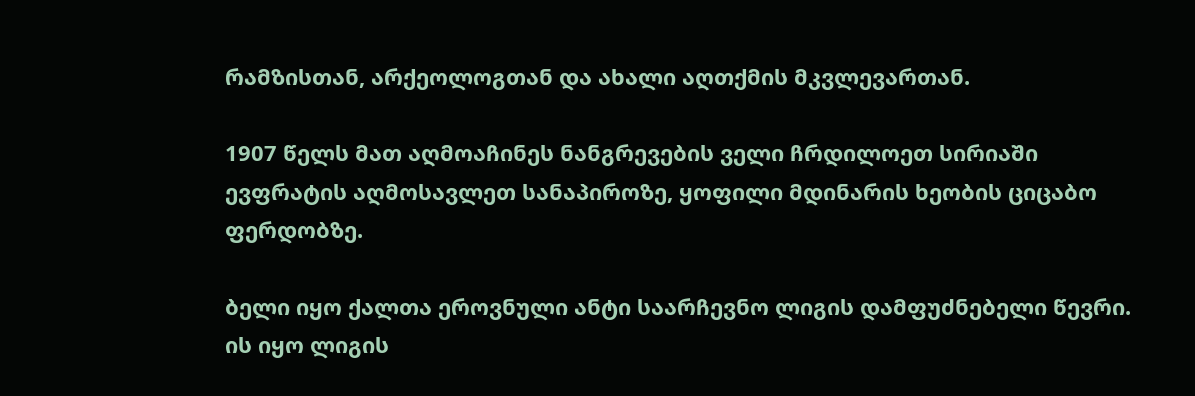რამზისთან, არქეოლოგთან და ახალი აღთქმის მკვლევართან.

1907 წელს მათ აღმოაჩინეს ნანგრევების ველი ჩრდილოეთ სირიაში ევფრატის აღმოსავლეთ სანაპიროზე, ყოფილი მდინარის ხეობის ციცაბო ფერდობზე.

ბელი იყო ქალთა ეროვნული ანტი საარჩევნო ლიგის დამფუძნებელი წევრი. ის იყო ლიგის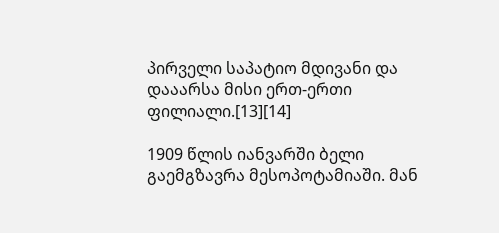პირველი საპატიო მდივანი და დააარსა მისი ერთ-ერთი ფილიალი.[13][14]

1909 წლის იანვარში ბელი გაემგზავრა მესოპოტამიაში. მან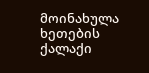მოინახულა ხეთების ქალაქი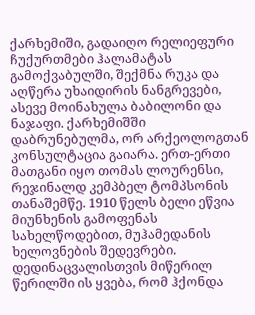ქარხემიში, გადაიღო რელიეფური ჩუქურთმები ჰალამატას გამოქვაბულში, შექმნა რუკა და აღწერა უხაიდირის ნანგრევები, ასევე მოინახულა ბაბილონი და ნაჯაფი. ქარხემიშში დაბრუნებულმა, ორ არქეოლოგთან კონსულტაცია გაიარა. ერთ-ერთი მათგანი იყო თომას ლოურენსი, რეჯინალდ კემპბელ ტომპსონის თანაშემწე. 1910 წელს ბელი ეწვია მიუნხენის გამოფენას სახელწოდებით, მუჰამედანის ხელოვნების შედევრები. დედინაცვალისთვის მიწერილ წერილში ის ყვება, რომ ჰქონდა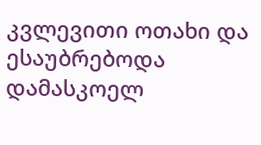კვლევითი ოთახი და ესაუბრებოდა დამასკოელ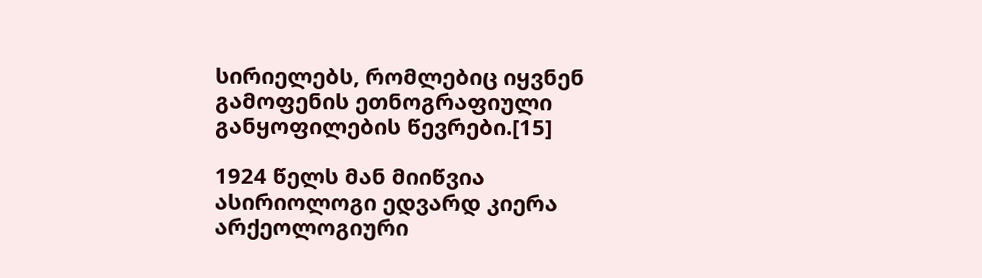სირიელებს, რომლებიც იყვნენ გამოფენის ეთნოგრაფიული განყოფილების წევრები.[15]

1924 წელს მან მიიწვია ასირიოლოგი ედვარდ კიერა არქეოლოგიური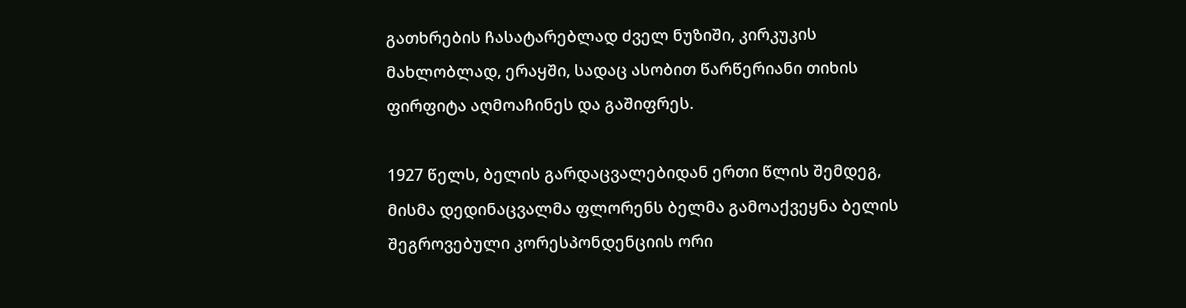გათხრების ჩასატარებლად ძველ ნუზიში, კირკუკის მახლობლად, ერაყში, სადაც ასობით წარწერიანი თიხის ფირფიტა აღმოაჩინეს და გაშიფრეს.

1927 წელს, ბელის გარდაცვალებიდან ერთი წლის შემდეგ, მისმა დედინაცვალმა ფლორენს ბელმა გამოაქვეყნა ბელის შეგროვებული კორესპონდენციის ორი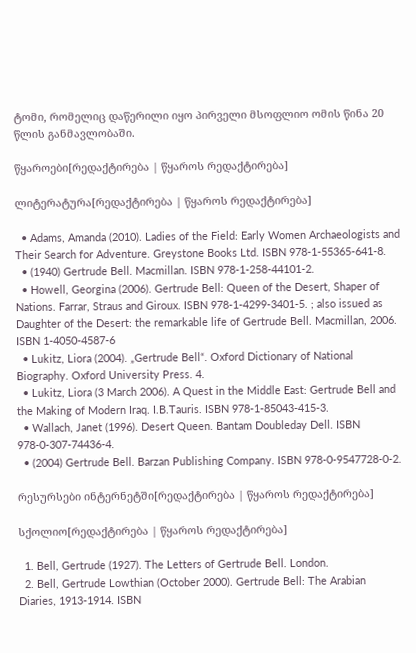ტომი, რომელიც დაწერილი იყო პირველი მსოფლიო ომის წინა 20 წლის განმავლობაში.

წყაროები[რედაქტირება | წყაროს რედაქტირება]

ლიტერატურა[რედაქტირება | წყაროს რედაქტირება]

  • Adams, Amanda (2010). Ladies of the Field: Early Women Archaeologists and Their Search for Adventure. Greystone Books Ltd. ISBN 978-1-55365-641-8.
  • (1940) Gertrude Bell. Macmillan. ISBN 978-1-258-44101-2.
  • Howell, Georgina (2006). Gertrude Bell: Queen of the Desert, Shaper of Nations. Farrar, Straus and Giroux. ISBN 978-1-4299-3401-5. ; also issued as Daughter of the Desert: the remarkable life of Gertrude Bell. Macmillan, 2006. ISBN 1-4050-4587-6
  • Lukitz, Liora (2004). „Gertrude Bell“. Oxford Dictionary of National Biography. Oxford University Press. 4.
  • Lukitz, Liora (3 March 2006). A Quest in the Middle East: Gertrude Bell and the Making of Modern Iraq. I.B.Tauris. ISBN 978-1-85043-415-3.
  • Wallach, Janet (1996). Desert Queen. Bantam Doubleday Dell. ISBN 978-0-307-74436-4.
  • (2004) Gertrude Bell. Barzan Publishing Company. ISBN 978-0-9547728-0-2.

რესურსები ინტერნეტში[რედაქტირება | წყაროს რედაქტირება]

სქოლიო[რედაქტირება | წყაროს რედაქტირება]

  1. Bell, Gertrude (1927). The Letters of Gertrude Bell. London.
  2. Bell, Gertrude Lowthian (October 2000). Gertrude Bell: The Arabian Diaries, 1913-1914. ISBN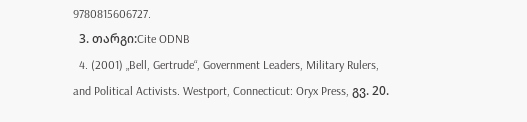9780815606727.
  3. თარგი:Cite ODNB
  4. (2001) „Bell, Gertrude“, Government Leaders, Military Rulers, and Political Activists. Westport, Connecticut: Oryx Press, გვ. 20.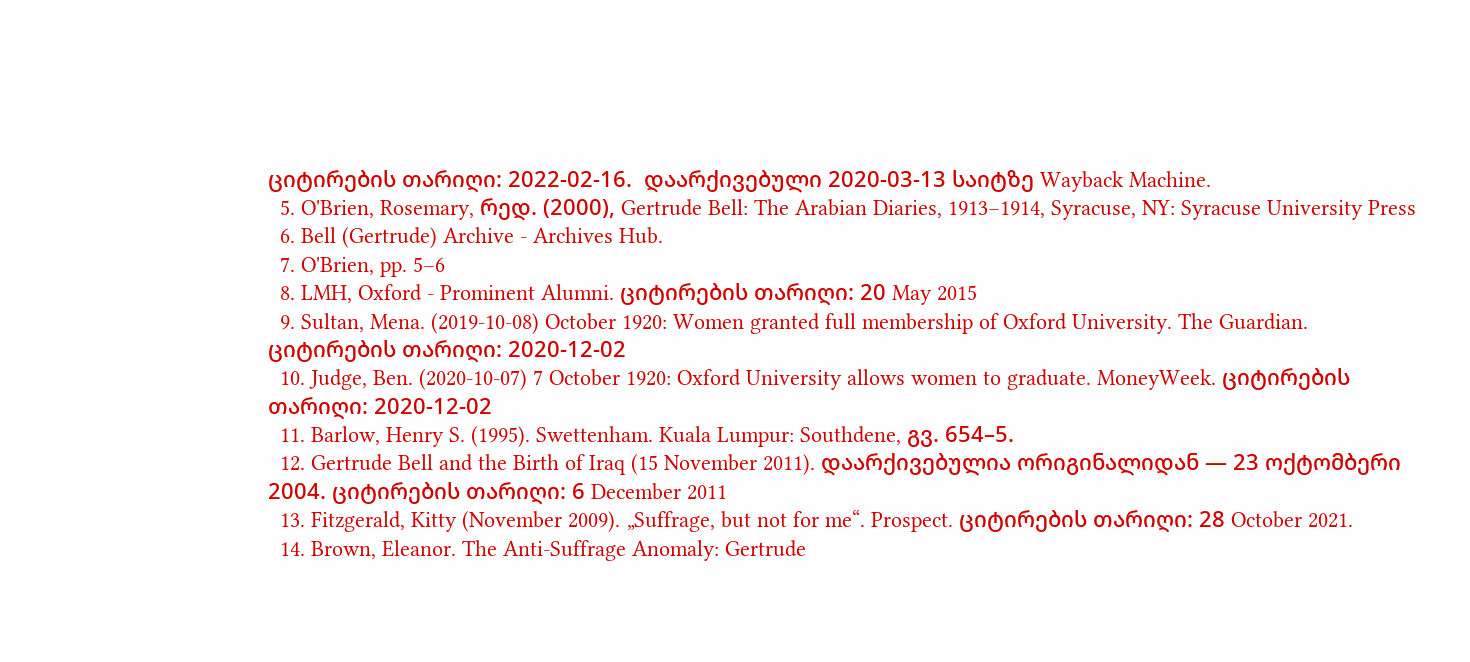ციტირების თარიღი: 2022-02-16.  დაარქივებული 2020-03-13 საიტზე Wayback Machine.
  5. O'Brien, Rosemary, რედ. (2000), Gertrude Bell: The Arabian Diaries, 1913–1914, Syracuse, NY: Syracuse University Press
  6. Bell (Gertrude) Archive - Archives Hub.
  7. O'Brien, pp. 5–6
  8. LMH, Oxford - Prominent Alumni. ციტირების თარიღი: 20 May 2015
  9. Sultan, Mena. (2019-10-08) October 1920: Women granted full membership of Oxford University. The Guardian. ციტირების თარიღი: 2020-12-02
  10. Judge, Ben. (2020-10-07) 7 October 1920: Oxford University allows women to graduate. MoneyWeek. ციტირების თარიღი: 2020-12-02
  11. Barlow, Henry S. (1995). Swettenham. Kuala Lumpur: Southdene, გვ. 654–5.
  12. Gertrude Bell and the Birth of Iraq (15 November 2011). დაარქივებულია ორიგინალიდან — 23 ოქტომბერი 2004. ციტირების თარიღი: 6 December 2011
  13. Fitzgerald, Kitty (November 2009). „Suffrage, but not for me“. Prospect. ციტირების თარიღი: 28 October 2021.
  14. Brown, Eleanor. The Anti-Suffrage Anomaly: Gertrude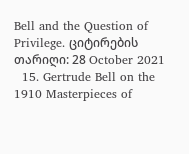Bell and the Question of Privilege. ციტირების თარიღი: 28 October 2021
  15. Gertrude Bell on the 1910 Masterpieces of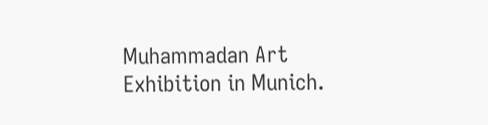Muhammadan Art Exhibition in Munich.